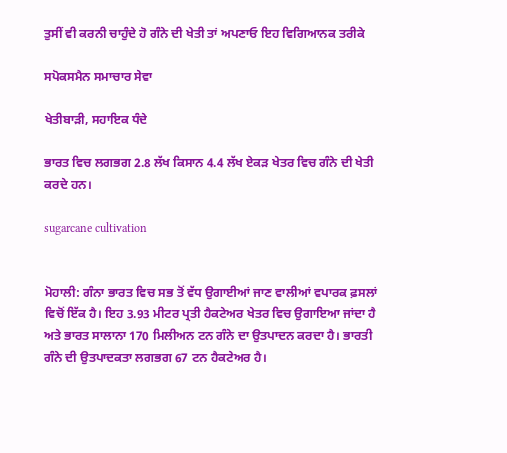ਤੁਸੀਂ ਵੀ ਕਰਨੀ ਚਾਹੁੰਦੇ ਹੋ ਗੰਨੇ ਦੀ ਖੇਤੀ ਤਾਂ ਅਪਣਾਓ ਇਹ ਵਿਗਿਆਨਕ ਤਰੀਕੇ

ਸਪੋਕਸਮੈਨ ਸਮਾਚਾਰ ਸੇਵਾ

ਖੇਤੀਬਾੜੀ, ਸਹਾਇਕ ਧੰਦੇ

ਭਾਰਤ ਵਿਚ ਲਗਭਗ 2.8 ਲੱਖ ਕਿਸਾਨ 4.4 ਲੱਖ ਏਕੜ ਖੇਤਰ ਵਿਚ ਗੰਨੇ ਦੀ ਖੇਤੀ ਕਰਦੇ ਹਨ।

sugarcane cultivation


ਮੋਹਾਲੀ: ਗੰਨਾ ਭਾਰਤ ਵਿਚ ਸਭ ਤੋਂ ਵੱਧ ਉਗਾਈਆਂ ਜਾਣ ਵਾਲੀਆਂ ਵਪਾਰਕ ਫ਼ਸਲਾਂ ਵਿਚੋਂ ਇੱਕ ਹੈ। ਇਹ 3.93 ਮੀਟਰ ਪ੍ਰਤੀ ਹੈਕਟੇਅਰ ਖੇਤਰ ਵਿਚ ਉਗਾਇਆ ਜਾਂਦਾ ਹੈ ਅਤੇ ਭਾਰਤ ਸਾਲਾਨਾ 170 ਮਿਲੀਅਨ ਟਨ ਗੰਨੇ ਦਾ ਉਤਪਾਦਨ ਕਰਦਾ ਹੈ। ਭਾਰਤੀ ਗੰਨੇ ਦੀ ਉਤਪਾਦਕਤਾ ਲਗਭਗ 67 ਟਨ ਹੈਕਟੇਅਰ ਹੈ।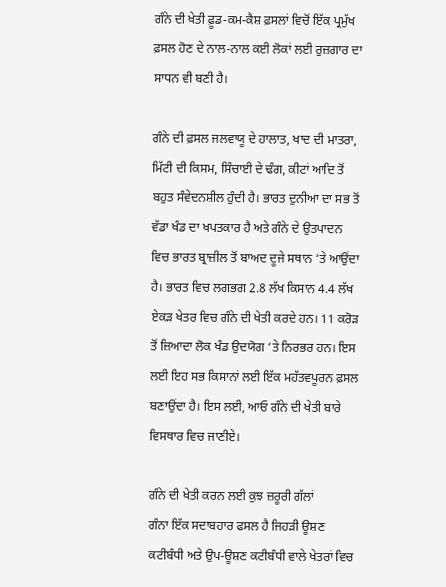ਗੰਨੇ ਦੀ ਖੇਤੀ ਫ਼ੂਡ-ਕਮ-ਕੈਸ਼ ਫ਼ਸਲਾਂ ਵਿਚੋਂ ਇੱਕ ਪ੍ਰਮੁੱਖ ਫ਼ਸਲ ਹੋਣ ਦੇ ਨਾਲ-ਨਾਲ ਕਈ ਲੋਕਾਂ ਲਈ ਰੁਜ਼ਗਾਰ ਦਾ ਸਾਧਨ ਵੀ ਬਣੀ ਹੈ।

ਗੰਨੇ ਦੀ ਫ਼ਸਲ ਜਲਵਾਯੂ ਦੇ ਹਾਲਾਤ, ਖਾਦ ਦੀ ਮਾਤਰਾ, ਮਿੱਟੀ ਦੀ ਕਿਸਮ, ਸਿੰਚਾਈ ਦੇ ਢੰਗ, ਕੀਟਾਂ ਆਦਿ ਤੋਂ ਬਹੁਤ ਸੰਵੇਦਨਸ਼ੀਲ ਹੁੰਦੀ ਹੈ। ਭਾਰਤ ਦੁਨੀਆ ਦਾ ਸਭ ਤੋਂ ਵੱਡਾ ਖੰਡ ਦਾ ਖਪਤਕਾਰ ਹੈ ਅਤੇ ਗੰਨੇ ਦੇ ਉਤਪਾਦਨ ਵਿਚ ਭਾਰਤ ਬ੍ਰਾਜ਼ੀਲ ਤੋਂ ਬਾਅਦ ਦੂਜੇ ਸਥਾਨ ‘ਤੇ ਆਉਂਦਾ ਹੈ। ਭਾਰਤ ਵਿਚ ਲਗਭਗ 2.8 ਲੱਖ ਕਿਸਾਨ 4.4 ਲੱਖ ਏਕੜ ਖੇਤਰ ਵਿਚ ਗੰਨੇ ਦੀ ਖੇਤੀ ਕਰਦੇ ਹਨ। 11 ਕਰੋੜ ਤੋਂ ਜ਼ਿਆਦਾ ਲੋਕ ਖੰਡ ਉਦਯੋਗ ‘ਤੇ ਨਿਰਭਰ ਹਨ। ਇਸ ਲਈ ਇਹ ਸਭ ਕਿਸਾਨਾਂ ਲਈ ਇੱਕ ਮਹੱਤਵਪੂਰਨ ਫ਼ਸਲ ਬਣਾਉਂਦਾ ਹੈ। ਇਸ ਲਈ, ਆਓ ਗੰਨੇ ਦੀ ਖੇਤੀ ਬਾਰੇ ਵਿਸਥਾਰ ਵਿਚ ਜਾਣੀਏ।

ਗੰਨੇ ਦੀ ਖੇਤੀ ਕਰਨ ਲਈ ਕੁਝ ਜ਼ਰੂਰੀ ਗੱਲਾਂ
ਗੰਨਾ ਇੱਕ ਸਦਾਬਹਾਰ ਫਸਲ ਹੈ ਜਿਹੜੀ ਊਸ਼ਣ ਕਟੀਬੰਧੀ ਅਤੇ ਉਪ-ਊਸ਼ਣ ਕਟੀਬੰਧੀ ਵਾਲੇ ਖੇਤਰਾਂ ਵਿਚ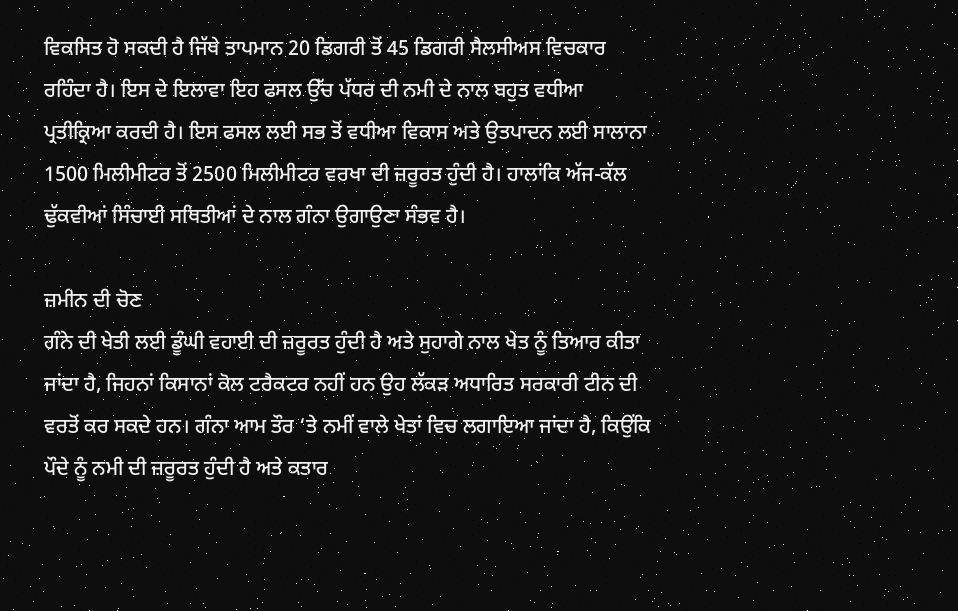ਵਿਕਸਿਤ ਹੋ ਸਕਦੀ ਹੈ ਜਿੱਥੇ ਤਾਪਮਾਨ 20 ਡਿਗਰੀ ਤੋਂ 45 ਡਿਗਰੀ ਸੈਲਸੀਅਸ ਵਿਚਕਾਰ ਰਹਿੰਦਾ ਹੈ। ਇਸ ਦੇ ਇਲਾਵਾ ਇਹ ਫਸਲ ਉੱਚ ਪੱਧਰ ਦੀ ਨਮੀ ਦੇ ਨਾਲ ਬਹੁਤ ਵਧੀਆ ਪ੍ਰਤੀਕ੍ਰਿਆ ਕਰਦੀ ਹੈ। ਇਸ ਫਸਲ ਲਈ ਸਭ ਤੋਂ ਵਧੀਆ ਵਿਕਾਸ ਅਤੇ ਉਤਪਾਦਨ ਲਈ ਸਾਲਾਨਾ 1500 ਮਿਲੀਮੀਟਰ ਤੋਂ 2500 ਮਿਲੀਮੀਟਰ ਵਰਖਾ ਦੀ ਜ਼ਰੂਰਤ ਹੁੰਦੀ ਹੈ। ਹਾਲਾਂਕਿ ਅੱਜ-ਕੱਲ ਢੁੱਕਵੀਆਂ ਸਿੰਚਾਈ ਸਥਿਤੀਆਂ ਦੇ ਨਾਲ ਗੰਨਾ ਉਗਾਉਣਾ ਸੰਭਵ ਹੈ।

ਜ਼ਮੀਨ ਦੀ ਚੋਣ
ਗੰਨੇ ਦੀ ਖੇਤੀ ਲਈ ਡੂੰਘੀ ਵਹਾਈ ਦੀ ਜ਼ਰੂਰਤ ਹੁੰਦੀ ਹੈ ਅਤੇ ਸੁਹਾਗੇ ਨਾਲ ਖੇਤ ਨੂੰ ਤਿਆਰ ਕੀਤਾ ਜਾਂਦਾ ਹੈ, ਜਿਹਨਾਂ ਕਿਸਾਨਾਂ ਕੋਲ ਟਰੈਕਟਰ ਨਹੀਂ ਹਨ ਉਹ ਲੱਕੜ ਅਧਾਰਿਤ ਸਰਕਾਰੀ ਟੀਨ ਦੀ ਵਰਤੋਂ ਕਰ ਸਕਦੇ ਹਨ। ਗੰਨਾ ਆਮ ਤੌਰ ‘ਤੇ ਨਮੀਂ ਵਾਲੇ ਖੇਤਾਂ ਵਿਚ ਲਗਾਇਆ ਜਾਂਦਾ ਹੈ, ਕਿਉਂਕਿ ਪੌਦੇ ਨੂੰ ਨਮੀ ਦੀ ਜ਼ਰੂਰਤ ਹੁੰਦੀ ਹੈ ਅਤੇ ਕਤਾਰ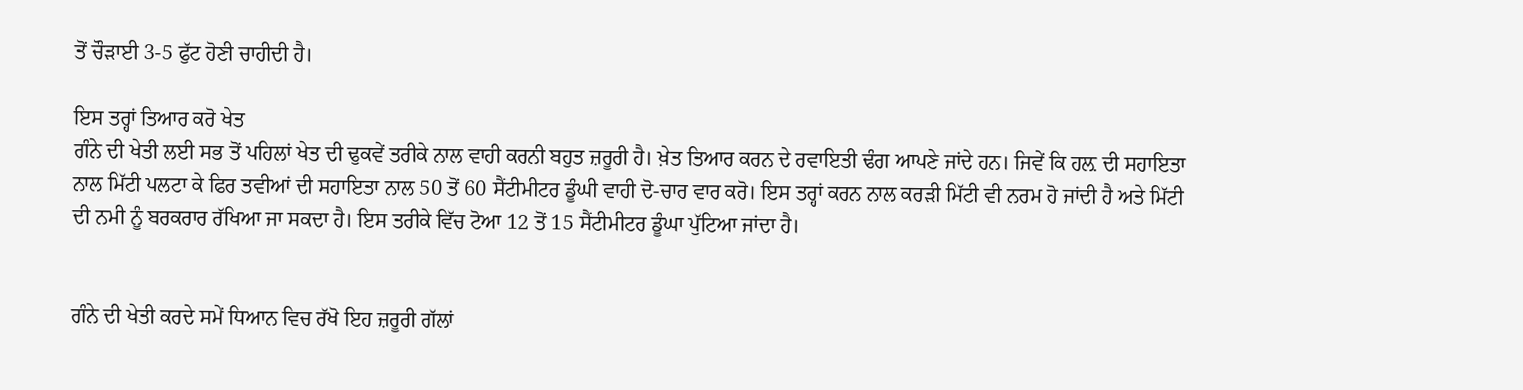ਤੋਂ ਚੌੜਾਈ 3-5 ਫੁੱਟ ਹੋਣੀ ਚਾਹੀਦੀ ਹੈ।

ਇਸ ਤਰ੍ਹਾਂ ਤਿਆਰ ਕਰੋ ਖੇਤ
ਗੰਨੇ ਦੀ ਖੇਤੀ ਲਈ ਸਭ ਤੋਂ ਪਹਿਲਾਂ ਖੇਤ ਦੀ ਢੁਕਵੇਂ ਤਰੀਕੇ ਨਾਲ ਵਾਹੀ ਕਰਨੀ ਬਹੁਤ ਜ਼ਰੂਰੀ ਹੈ। ਖ਼ੇਤ ਤਿਆਰ ਕਰਨ ਦੇ ਰਵਾਇਤੀ ਢੰਗ ਆਪਣੇ ਜਾਂਦੇ ਹਨ। ਜਿਵੇਂ ਕਿ ਹਲ਼ ਦੀ ਸਹਾਇਤਾ ਨਾਲ ਮਿੱਟੀ ਪਲਟਾ ਕੇ ਫਿਰ ਤਵੀਆਂ ਦੀ ਸਹਾਇਤਾ ਨਾਲ 50 ਤੋਂ 60 ਸੈਂਟੀਮੀਟਰ ਡੂੰਘੀ ਵਾਹੀ ਦੋ-ਚਾਰ ਵਾਰ ਕਰੋ। ਇਸ ਤਰ੍ਹਾਂ ਕਰਨ ਨਾਲ ਕਰੜੀ ਮਿੱਟੀ ਵੀ ਨਰਮ ਹੋ ਜਾਂਦੀ ਹੈ ਅਤੇ ਮਿੱਟੀ ਦੀ ਨਮੀ ਨੂੰ ਬਰਕਰਾਰ ਰੱਖਿਆ ਜਾ ਸਕਦਾ ਹੈ। ਇਸ ਤਰੀਕੇ ਵਿੱਚ ਟੋਆ 12 ਤੋਂ 15 ਸੈਂਟੀਮੀਟਰ ਡੂੰਘਾ ਪੁੱਟਿਆ ਜਾਂਦਾ ਹੈ।


ਗੰਨੇ ਦੀ ਖੇਤੀ ਕਰਦੇ ਸਮੇਂ ਧਿਆਨ ਵਿਚ ਰੱਖੋ ਇਹ ਜ਼ਰੂਰੀ ਗੱਲਾਂ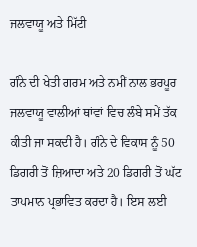ਜਲਵਾਯੂ ਅਤੇ ਮਿੱਟੀ

ਗੰਨੇ ਦੀ ਖੇਤੀ ਗਰਮ ਅਤੇ ਨਮੀਂ ਨਾਲ ਭਰਪੂਰ ਜਲਵਾਯੂ ਵਾਲੀਆਂ ਥਾਂਵਾਂ ਵਿਚ ਲੰਬੇ ਸਮੇਂ ਤੱਕ ਕੀਤੀ ਜਾ ਸਕਦੀ ਹੈ। ਗੰਨੇ ਦੇ ਵਿਕਾਸ ਨੂੰ 50 ਡਿਗਰੀ ਤੋਂ ਜ਼ਿਆਦਾ ਅਤੇ 20 ਡਿਗਰੀ ਤੋਂ ਘੱਟ ਤਾਪਮਾਨ ਪ੍ਰਭਾਵਿਤ ਕਰਦਾ ਹੈ। ਇਸ ਲਈ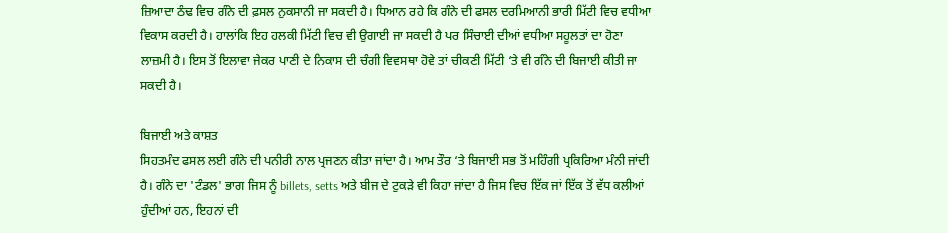ਜ਼ਿਆਦਾ ਠੰਢ ਵਿਚ ਗੰਨੇ ਦੀ ਫ਼ਸਲ ਨੁਕਸਾਨੀ ਜਾ ਸਕਦੀ ਹੈ। ਧਿਆਨ ਰਹੇ ਕਿ ਗੰਨੇ ਦੀ ਫਸਲ ਦਰਮਿਆਨੀ ਭਾਰੀ ਮਿੱਟੀ ਵਿਚ ਵਧੀਆ ਵਿਕਾਸ ਕਰਦੀ ਹੈ। ਹਾਲਾਂਕਿ ਇਹ ਹਲਕੀ ਮਿੱਟੀ ਵਿਚ ਵੀ ਉਗਾਈ ਜਾ ਸਕਦੀ ਹੈ ਪਰ ਸਿੰਚਾਈ ਦੀਆਂ ਵਧੀਆ ਸਹੂਲਤਾਂ ਦਾ ਹੋਣਾ ਲਾਜ਼ਮੀ ਹੈ। ਇਸ ਤੋਂ ਇਲਾਵਾ ਜੇਕਰ ਪਾਣੀ ਦੇ ਨਿਕਾਸ ਦੀ ਚੰਗੀ ਵਿਵਸਥਾ ਹੋਵੇ ਤਾਂ ਚੀਕਣੀ ਮਿੱਟੀ ‘ਤੇ ਵੀ ਗੰਨੇ ਦੀ ਬਿਜਾਈ ਕੀਤੀ ਜਾ ਸਕਦੀ ਹੈ।

ਬਿਜਾਈ ਅਤੇ ਕਾਸ਼ਤ
ਸਿਹਤਮੰਦ ਫਸਲ ਲਈ ਗੰਨੇ ਦੀ ਪਨੀਰੀ ਨਾਲ ਪ੍ਰਜਣਨ ਕੀਤਾ ਜਾਂਦਾ ਹੈ। ਆਮ ਤੌਰ ‘ਤੇ ਬਿਜਾਈ ਸਭ ਤੋਂ ਮਹਿੰਗੀ ਪ੍ਰਕਿਰਿਆ ਮੰਨੀ ਜਾਂਦੀ ਹੈ। ਗੰਨੇ ਦਾ 'ਟੰਡਲ' ਭਾਗ ਜਿਸ ਨੂੰ billets, setts ਅਤੇ ਬੀਜ ਦੇ ਟੁਕੜੇ ਵੀ ਕਿਹਾ ਜਾਂਦਾ ਹੈ ਜਿਸ ਵਿਚ ਇੱਕ ਜਾਂ ਇੱਕ ਤੋਂ ਵੱਧ ਕਲੀਆਂ ਹੁੰਦੀਆਂ ਹਨ, ਇਹਨਾਂ ਦੀ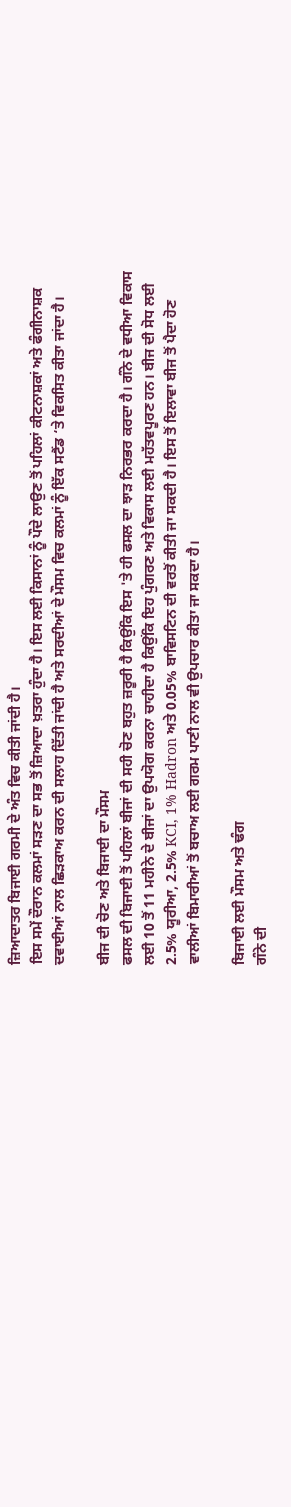ਜ਼ਿਆਦਾਤਰ ਬਿਜਾਈ ਗਰਮੀ ਦੇ ਅੰਤ ਵਿਚ ਕੀਤੀ ਜਾਂਦੀ ਹੈ।
ਇਸ ਸਮੇਂ ਦੌਰਾਨ ਕਲਮਾਂ ਸੜਣ ਦਾ ਸਭ ਤੋਂ ਜ਼ਿਆਦਾ ਖ਼ਤਰਾ ਹੁੰਦਾ ਹੈ। ਇਸ ਲਈ ਕਿਸਾਨਾਂ ਨੂੰ ਪੌਦੇ ਲਾਉਣ ਤੋਂ ਪਹਿਲਾਂ ਕੀਟਨਾਸ਼ਕਾਂ ਅਤੇ ਫੰਗੀਨਾਸ਼ਕ ਦਵਾਈਆਂ ਨਾਲ ਛਿੜਕਾਅ ਕਰਨ ਦੀ ਸਲਾਹ ਦਿੱਤੀ ਜਾਂਦੀ ਹੈ ਅਤੇ ਸਰਦੀਆਂ ਦੇ ਮੌਸਮ ਵਿਚ ਕਲਮਾਂ ਨੂੰ ਇੱਕ ਸਟੈਂਡ ‘ਤੇ ਵਿਕਸਿਤ ਕੀਤਾ ਜਾਂਦਾ ਹੈ।

ਬੀਜ ਦੀ ਚੋਣ ਅਤੇ ਬਿਜਾਈ ਦਾ ਮੌਸਮ
ਫਸਲ ਦੀ ਬਿਜਾਈ ਤੋਂ ਪਹਿਲਾਂ ਬੀਜਾਂ ਦੀ ਸਹੀ ਚੋਣ ਬਹੁਤ ਜ਼ਰੂਰੀ ਹੈ ਕਿਉਂਕਿ ਇਸ 'ਤੇ ਹੀ ਫਸਲ ਦਾ ਝਾੜ ਨਿਰਭਰ ਕਰਦਾ ਹੈ। ਗੰਨੇ ਦੇ ਵਧੀਆ ਵਿਕਾਸ ਲਈ 10 ਤੋਂ 11 ਮਹੀਨੇ ਦੇ ਬੀਜਾਂ ਦਾ ਉਪਯੋਗ ਕਰਨਾ ਚਾਹੀਦਾ ਹੈ ਕਿਉਂਕਿ ਇਹ ਪੁੰਗਰਣ ਅਤੇ ਵਿਕਾਸ ਲਈ ਮਹੱਤਵਪੂਰਣ ਹਨ। ਬੀਜ ਦੀ ਸੋਧ ਲਈ 2.5% ਯੂਰੀਆ, 2.5% KCI, 1% Hadron ਅਤੇ 0.05% ਬਾਵਿਸਟਿਨ ਦੀ ਵਰਤੋਂ ਕੀਤੀ ਜਾ ਸਕਦੀ ਹੈ। ਇਸ ਤੋਂ ਇਲਾਵਾ ਬੀਜ ਤੋਂ ਪੈਦਾ ਹੋਣ ਵਾਲੀਆਂ ਬਿਮਾਰੀਆਂ ਤੋਂ ਬਚਾਅ ਲਈ ਗਰਮ ਪਾਣੀ ਨਾਲ ਵੀ ਉਪਚਾਰ ਕੀਤਾ ਜਾ ਸਕਦਾ ਹੈ।

ਬਿਜਾਈ ਲਈ ਮੌਸਮ ਅਤੇ ਢੰਗ
ਗੰਨੇ ਦੀ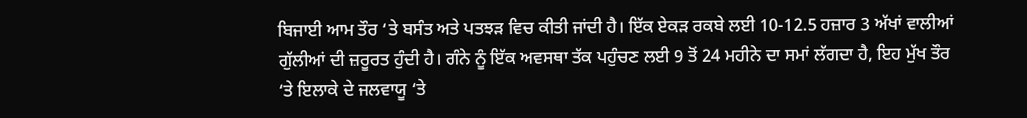ਬਿਜਾਈ ਆਮ ਤੌਰ ‘ਤੇ ਬਸੰਤ ਅਤੇ ਪਤਝੜ ਵਿਚ ਕੀਤੀ ਜਾਂਦੀ ਹੈ। ਇੱਕ ਏਕੜ ਰਕਬੇ ਲਈ 10-12.5 ਹਜ਼ਾਰ 3 ਅੱਖਾਂ ਵਾਲੀਆਂ ਗੁੱਲੀਆਂ ਦੀ ਜ਼ਰੂਰਤ ਹੁੰਦੀ ਹੈ। ਗੰਨੇ ਨੂੰ ਇੱਕ ਅਵਸਥਾ ਤੱਕ ਪਹੁੰਚਣ ਲਈ 9 ਤੋਂ 24 ਮਹੀਨੇ ਦਾ ਸਮਾਂ ਲੱਗਦਾ ਹੈ, ਇਹ ਮੁੱਖ ਤੌਰ ‘ਤੇ ਇਲਾਕੇ ਦੇ ਜਲਵਾਯੂ ‘ਤੇ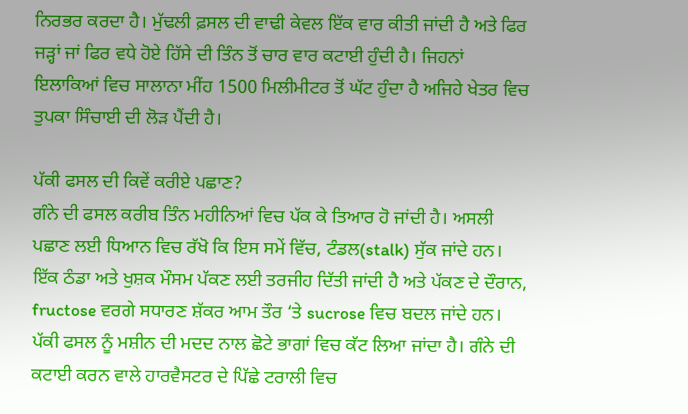ਨਿਰਭਰ ਕਰਦਾ ਹੈ। ਮੁੱਢਲੀ ਫ਼ਸਲ ਦੀ ਵਾਢੀ ਕੇਵਲ ਇੱਕ ਵਾਰ ਕੀਤੀ ਜਾਂਦੀ ਹੈ ਅਤੇ ਫਿਰ ਜੜ੍ਹਾਂ ਜਾਂ ਫਿਰ ਵਧੇ ਹੋਏ ਹਿੱਸੇ ਦੀ ਤਿੰਨ ਤੋਂ ਚਾਰ ਵਾਰ ਕਟਾਈ ਹੁੰਦੀ ਹੈ। ਜਿਹਨਾਂ ਇਲਾਕਿਆਂ ਵਿਚ ਸਾਲਾਨਾ ਮੀਂਹ 1500 ਮਿਲੀਮੀਟਰ ਤੋਂ ਘੱਟ ਹੁੰਦਾ ਹੈ ਅਜਿਹੇ ਖੇਤਰ ਵਿਚ ਤੁਪਕਾ ਸਿੰਚਾਈ ਦੀ ਲੋੜ ਪੈਂਦੀ ਹੈ।

ਪੱਕੀ ਫਸਲ ਦੀ ਕਿਵੇਂ ਕਰੀਏ ਪਛਾਣ?
ਗੰਨੇ ਦੀ ਫਸਲ ਕਰੀਬ ਤਿੰਨ ਮਹੀਨਿਆਂ ਵਿਚ ਪੱਕ ਕੇ ਤਿਆਰ ਹੋ ਜਾਂਦੀ ਹੈ। ਅਸਲੀ ਪਛਾਣ ਲਈ ਧਿਆਨ ਵਿਚ ਰੱਖੋ ਕਿ ਇਸ ਸਮੇਂ ਵਿੱਚ, ਟੰਡਲ(stalk) ਸੁੱਕ ਜਾਂਦੇ ਹਨ। ਇੱਕ ਠੰਡਾ ਅਤੇ ਖੁਸ਼ਕ ਮੌਸਮ ਪੱਕਣ ਲਈ ਤਰਜੀਹ ਦਿੱਤੀ ਜਾਂਦੀ ਹੈ ਅਤੇ ਪੱਕਣ ਦੇ ਦੌਰਾਨ, fructose ਵਰਗੇ ਸਧਾਰਣ ਸ਼ੱਕਰ ਆਮ ਤੌਰ ‘ਤੇ sucrose ਵਿਚ ਬਦਲ ਜਾਂਦੇ ਹਨ। ਪੱਕੀ ਫਸਲ ਨੂੰ ਮਸ਼ੀਨ ਦੀ ਮਦਦ ਨਾਲ ਛੋਟੇ ਭਾਗਾਂ ਵਿਚ ਕੱਟ ਲਿਆ ਜਾਂਦਾ ਹੈ। ਗੰਨੇ ਦੀ ਕਟਾਈ ਕਰਨ ਵਾਲੇ ਹਾਰਵੈਸਟਰ ਦੇ ਪਿੱਛੇ ਟਰਾਲੀ ਵਿਚ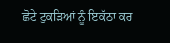ਛੋਟੇ ਟੁਕੜਿਆਂ ਨੂੰ ਇਕੱਠਾ ਕਰ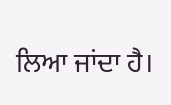ਲਿਆ ਜਾਂਦਾ ਹੈ।